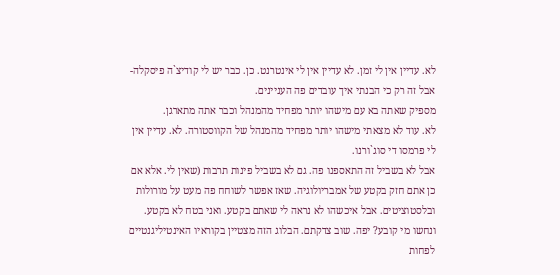לא. עדיין אין לי זמן. לא עדיין אין לי אינטרנט. כן. כבר יש לי קודיצ`ה פיסקלה- אבל זה רק כי הבנתי איך עובדים פה העניינים.
מספיק שאתה בא עם מישהו יותר מפחיד מהמנהל וכבר אתה מתארגן.
לא. עוד לא מצאתי מישהו יותר מפחיד מהמנהל של הקווסטורה. לא. עדיין אין לי פרמסו די סוג`ורנו.
אבל לא בשביל זה התאספנו פה. גם לא בשביל פינות תרבות (שאין לי. אלא אם כן אתם חזק בקטע של אמבריולוגיה. שאז אפשר לשוחח פה מעט על מורולות ובלסטוציטים. אבל איכשהו לא נראה לי שאתם בקטע. ואני בטח לא בקטע. ונחשו מי קובע? יפה. שוב צדקתם. הבלוג הזה מצטיין בקוראיו האינטיליגנטיים לפחות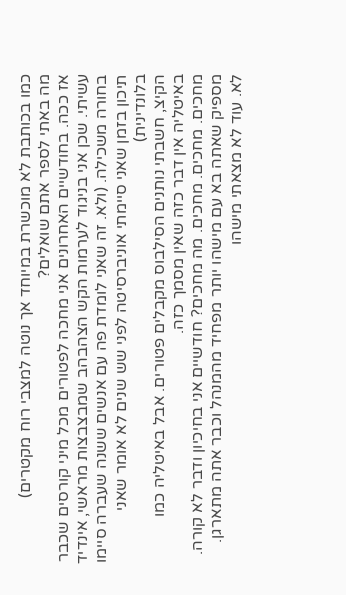כמו בכותבת לא מוכשרת במיוחד אך נוטה למצבי רוח מקטרים)
מה באתי לספר אתם שואלים?
אז ככה. בחודשיים האחרונים אני מחכה לפטורים מכל מיני קורסים שכבר עשיתי. שכן אני בניגוד לערמות הקש הצהבהב שמבצבצות מראשי, אינדיד בחורה משכילה. (ולא. זה שאני לומדת פה עם אנשים ששנה שעברה סיימו תיכון בזמן שאני סיימתי אוניברסיטה לפני שש שנים לא אומר שאני בלונדינית)
הקיצ, חשבתי נותנים הסילבוס מקבלים פטורים. אבל באיטליה כמו באיטליה אין דבר כזה שאין מסמך כזה.
מחכים. מחכים. מחכים. מה מחכים? חודשיים אני בחיכיון ודבר לא קורה.
מספיק שאתה בא עם מישהו יותר מפחיד מהמנהל וכבר אתה מתארגן.
לא. עוד לא מצאתי מישהו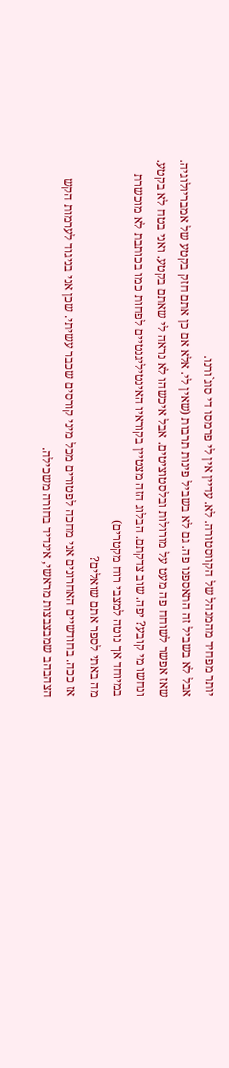יותר מפחיד מהמנהל של הקווסטורה. לא. עדיין אין לי פרמסו די סוג`ורנו.
אבל לא בשביל זה התאספנו פה. גם לא בשביל פינות תרבות (שאין לי. אלא אם כן אתם חזק בקטע של אמבריולוגיה. שאז אפשר לשוחח פה מעט על מורולות ובלסטוציטים. אבל איכשהו לא נראה לי שאתם בקטע. ואני בטח לא בקטע. ונחשו מי קובע? יפה. שוב צדקתם. הבלוג הזה מצטיין בקוראיו האינטיליגנטיים לפחות כמו בכותבת לא מוכשרת במיוחד אך נוטה למצבי רוח מקטרים)
מה באתי לספר אתם שואלים?
אז ככה. בחודשיים האחרונים אני מחכה לפטורים מכל מיני קורסים שכבר עשיתי. שכן אני בניגוד לערמות הקש הצהבהב שמבצבצות מראשי, אינדיד בחורה משכילה.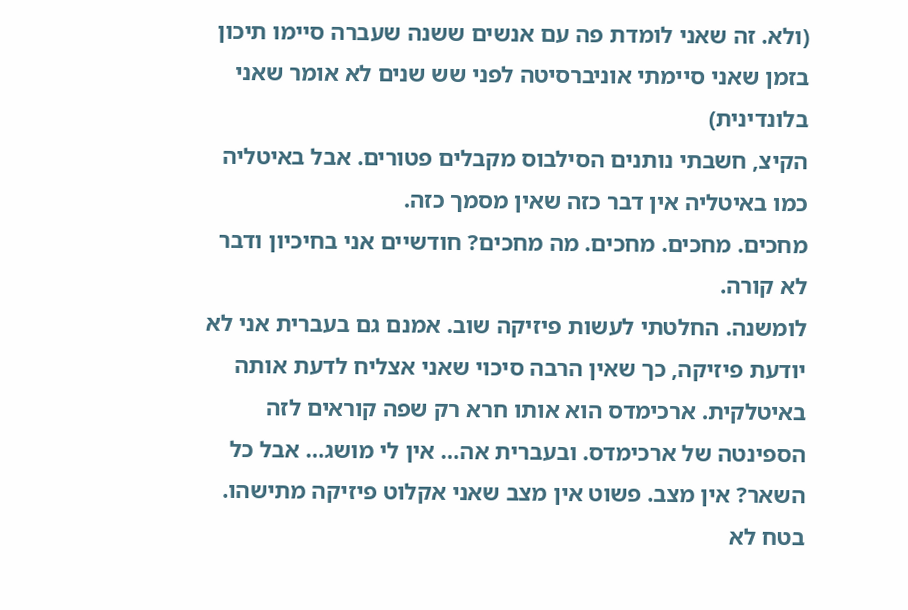(ולא. זה שאני לומדת פה עם אנשים ששנה שעברה סיימו תיכון בזמן שאני סיימתי אוניברסיטה לפני שש שנים לא אומר שאני בלונדינית)
הקיצ, חשבתי נותנים הסילבוס מקבלים פטורים. אבל באיטליה כמו באיטליה אין דבר כזה שאין מסמך כזה.
מחכים. מחכים. מחכים. מה מחכים? חודשיים אני בחיכיון ודבר לא קורה.
לומשנה. החלטתי לעשות פיזיקה שוב. אמנם גם בעברית אני לא יודעת פיזיקה, כך שאין הרבה סיכוי שאני אצליח לדעת אותה באיטלקית. ארכימדס הוא אותו חרא רק שפה קוראים לזה הספינטה של ארכימדס. ובעברית אה… אין לי מושג… אבל כל השאר? אין מצב. פשוט אין מצב שאני אקלוט פיזיקה מתישהו. בטח לא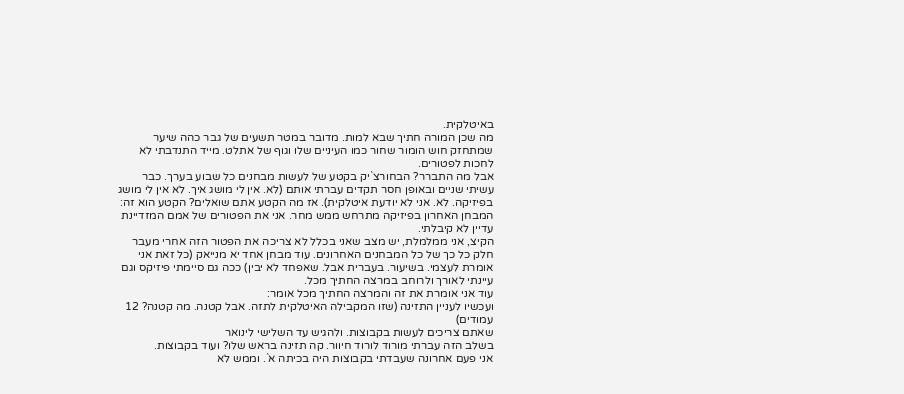באיטלקית.
מה שכן המורה חתיך שבא למות. מדובר במטר תשעים של גבר כהה שיער שמתחזק חוש הומור שחור כמו העיניים שלו וגוף של אתלט. מייד התנדבתי לא לחכות לפטורים.
אבל מה התברר? הבחורצ`יק בקטע של לעשות מבחנים כל שבוע בערך. כבר עשיתי שניים ובאופן חסר תקדים עברתי אותם (לא. אין לי מושג איך. לא אין לי מושג בפיזיקה. לא. אני לא יודעת איטלקית). אז מה הקטע אתם שואלים? הקטע הוא זה:
המבחן האחרון בפיזיקה מתרחש ממש מחר. אני את הפטורים של אמם המזדיינת עדיין לא קיבלתי.
הקיצ, אני ממלמלת, יש מצב שאני בכלל לא צריכה את הפטור הזה אחרי מעבר חלק כל כך של כל המבחנים האחרונים. עוד מבחן אחד יא מנייאק (כל זאת אני אומרת לעצמי. בשיעור. בעברית אבל. שאפחד לא יבין) ככה גם סיימתי פיזיקס וגם עיינתי לאורך ולרוחב במרצה החתיך מכל.
עוד אני אומרת את זה והמרצה החתיך מכל אומר:
ועכשיו לעניין התזינה (שזו המקבילה האיטלקית לתזה. אבל קטנה. מה קטנה? 12 עמודים)
שאתם צריכים לעשות בקבוצות. ולהגיש עד השלישי לינואר
בשלב הזה עברתי מורוד לורוד חיוור. קה תזינה בראש שלו? ועוד בקבוצות.
אני פעם אחרונה שעבדתי בקבוצות היה בכיתה א`. וממש לא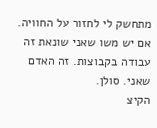מתחשק לי לחזור על החוויה. אם יש משו שאני שונאת זה עבודה בקבוצות. זה האדם שאני. סולן.
הקיצ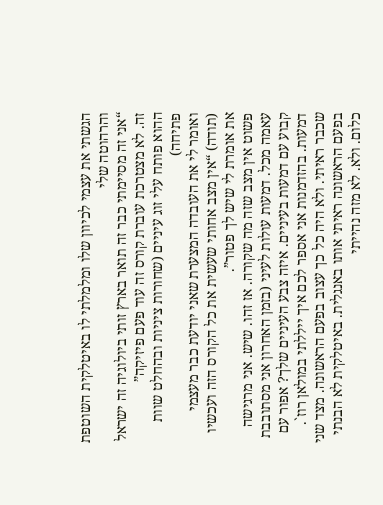הגשתי את עצמי לכיוון שלו ומלמלתי לו באיטלקית השוטפת והרהוטה שלי
“אני זה מסיימתי כבר זה תואר בארץ זותי ביולוגיה זה ישראל זה. לא מצטרכת עוברת קורס זה עוד פעם פיזיקה”
ההוא פותח עלי זוג עיניים (שחורות ציניות ובהחלט שוות פתיחה)
ואומר לי את העובדה המצערת שאני יודעת כבר מעצמי (תודה) “אין מצב אחותי שעשית את כל הקורס הזה ועכשיו את אומרת לי שיש לך פטור”.
פשוט אין מצב שזה מה שקורה. אז זהו. שיש. אני מרגישה עאמה מכל. דמעות עולות לעיני (בזמן האחרון אני מסתובבת קבוע עם דמעות בעיניים. איזה צבע העיניים שלך? אפור עם דמעות. בהזדמנות אני אספר לכם איך ייללתי במולאן רוז`. שכבר ראיתי. ולא היה כל כך עצוב בפעם הראשונה. מצד שני בפעם הראשונה ראיתי אותו באנגלית. באיטלקית לא הבנתי כלום. ולא. לא מזה נהייתי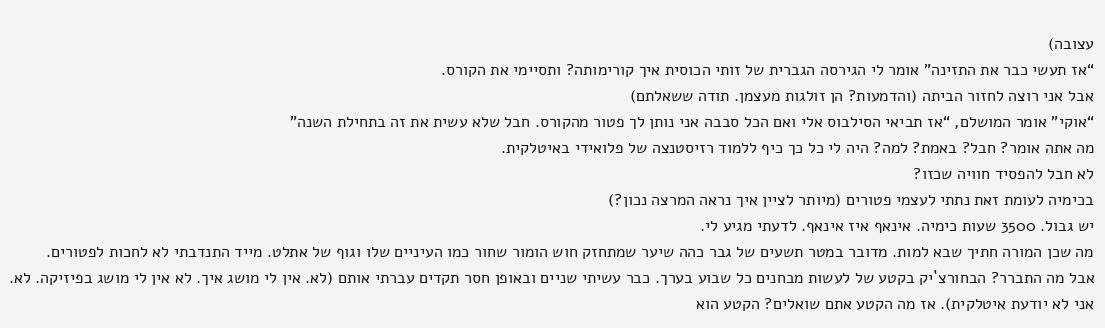עצובה)
“אז תעשי כבר את התזינה” אומר לי הגירסה הגברית של זותי הכוסית איך קורימותה? ותסיימי את הקורס.
אבל אני רוצה לחזור הביתה (והדמעות? הן זולגות מעצמן. תודה ששאלתם)
“אוקי” אומר המושלם, “אז תביאי הסילבוס אלי ואם הכל סבבה אני נותן לך פטור מהקורס. חבל שלא עשית את זה בתחילת השנה”
מה אתה אומר? חבל? באמת? למה? היה לי כל כך כיף ללמוד רזיסטנצה של פלואידי באיטלקית.
לא חבל להפסיד חוויה שכזו?
בכימיה לעומת זאת נתתי לעצמי פטורים (מיותר לציין איך נראה המרצה נכון?)
יש גבול. 3500 שעות כימיה. אינאף איז אינאף. לדעתי מגיע לי.
מה שכן המורה חתיך שבא למות. מדובר במטר תשעים של גבר כהה שיער שמתחזק חוש הומור שחור כמו העיניים שלו וגוף של אתלט. מייד התנדבתי לא לחכות לפטורים.
אבל מה התברר? הבחורצ`יק בקטע של לעשות מבחנים כל שבוע בערך. כבר עשיתי שניים ובאופן חסר תקדים עברתי אותם (לא. אין לי מושג איך. לא אין לי מושג בפיזיקה. לא. אני לא יודעת איטלקית). אז מה הקטע אתם שואלים? הקטע הוא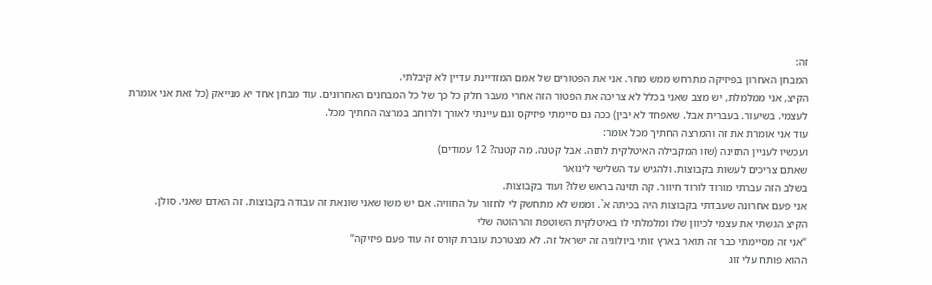זה:
המבחן האחרון בפיזיקה מתרחש ממש מחר. אני את הפטורים של אמם המזדיינת עדיין לא קיבלתי.
הקיצ, אני ממלמלת, יש מצב שאני בכלל לא צריכה את הפטור הזה אחרי מעבר חלק כל כך של כל המבחנים האחרונים. עוד מבחן אחד יא מנייאק (כל זאת אני אומרת לעצמי. בשיעור. בעברית אבל. שאפחד לא יבין) ככה גם סיימתי פיזיקס וגם עיינתי לאורך ולרוחב במרצה החתיך מכל.
עוד אני אומרת את זה והמרצה החתיך מכל אומר:
ועכשיו לעניין התזינה (שזו המקבילה האיטלקית לתזה. אבל קטנה. מה קטנה? 12 עמודים)
שאתם צריכים לעשות בקבוצות. ולהגיש עד השלישי לינואר
בשלב הזה עברתי מורוד לורוד חיוור. קה תזינה בראש שלו? ועוד בקבוצות.
אני פעם אחרונה שעבדתי בקבוצות היה בכיתה א`. וממש לא מתחשק לי לחזור על החוויה. אם יש משו שאני שונאת זה עבודה בקבוצות. זה האדם שאני. סולן.
הקיצ הגשתי את עצמי לכיוון שלו ומלמלתי לו באיטלקית השוטפת והרהוטה שלי
“אני זה מסיימתי כבר זה תואר בארץ זותי ביולוגיה זה ישראל זה. לא מצטרכת עוברת קורס זה עוד פעם פיזיקה”
ההוא פותח עלי זוג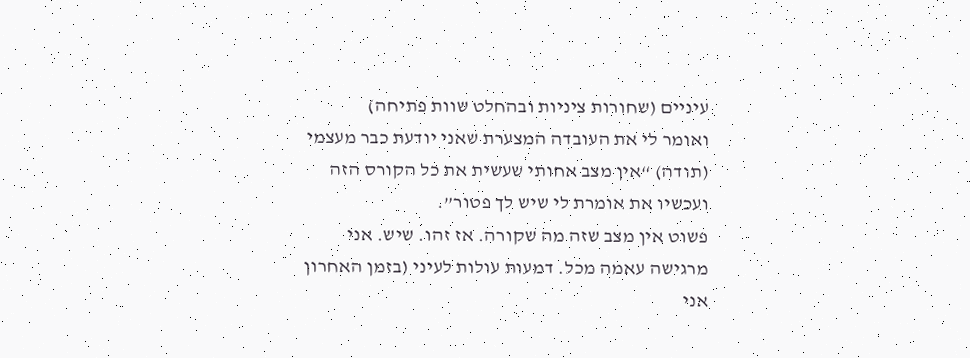עיניים (שחורות ציניות ובהחלט שוות פתיחה)
ואומר לי את העובדה המצערת שאני יודעת כבר מעצמי (תודה) “אין מצב אחותי שעשית את כל הקורס הזה ועכשיו את אומרת לי שיש לך פטור”.
פשוט אין מצב שזה מה שקורה. אז זהו. שיש. אני מרגישה עאמה מכל. דמעות עולות לעיני (בזמן האחרון אני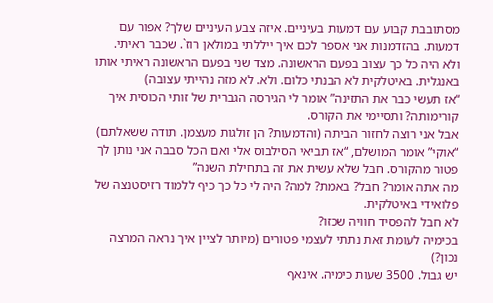מסתובבת קבוע עם דמעות בעיניים. איזה צבע העיניים שלך? אפור עם דמעות. בהזדמנות אני אספר לכם איך ייללתי במולאן רוז`. שכבר ראיתי. ולא היה כל כך עצוב בפעם הראשונה. מצד שני בפעם הראשונה ראיתי אותו באנגלית. באיטלקית לא הבנתי כלום. ולא. לא מזה נהייתי עצובה)
“אז תעשי כבר את התזינה” אומר לי הגירסה הגברית של זותי הכוסית איך קורימותה? ותסיימי את הקורס.
אבל אני רוצה לחזור הביתה (והדמעות? הן זולגות מעצמן. תודה ששאלתם)
“אוקי” אומר המושלם, “אז תביאי הסילבוס אלי ואם הכל סבבה אני נותן לך פטור מהקורס. חבל שלא עשית את זה בתחילת השנה”
מה אתה אומר? חבל? באמת? למה? היה לי כל כך כיף ללמוד רזיסטנצה של פלואידי באיטלקית.
לא חבל להפסיד חוויה שכזו?
בכימיה לעומת זאת נתתי לעצמי פטורים (מיותר לציין איך נראה המרצה נכון?)
יש גבול. 3500 שעות כימיה. אינאף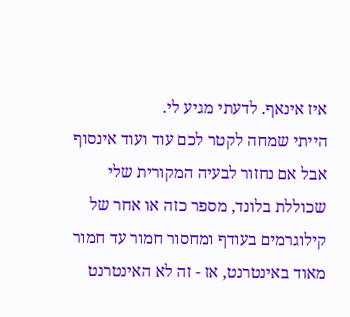איז אינאף. לדעתי מגיע לי.
הייתי שמחה לקטר לכם עוד ועוד אינסוף אבל אם נחזור לבעיה המקורית שלי שכוללת בלונד, מספר כזה או אחר של קילוגרמים בעודף ומחסור חמור עד חמור מאוד באינטרנט, אז - זה לא האינטרנט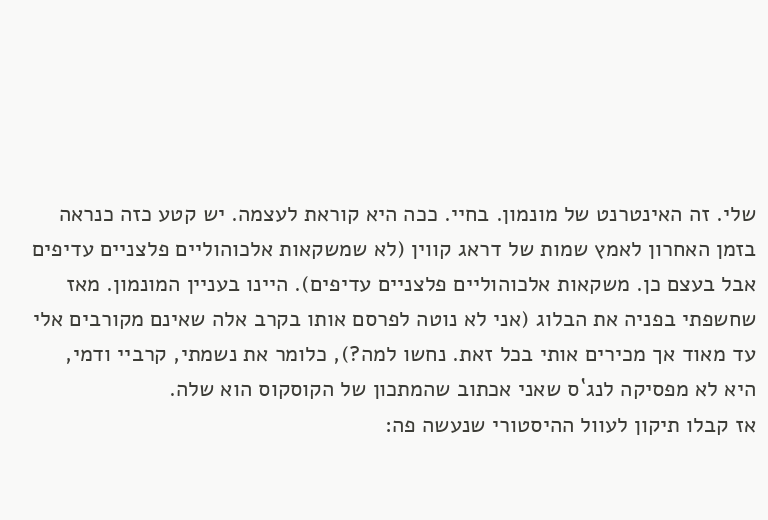שלי. זה האינטרנט של מונמון. בחיי. ככה היא קוראת לעצמה. יש קטע כזה כנראה בזמן האחרון לאמץ שמות של דראג קווין (לא שמשקאות אלכוהוליים פלצניים עדיפים אבל בעצם כן. משקאות אלכוהוליים פלצניים עדיפים). היינו בעניין המונמון. מאז שחשפתי בפניה את הבלוג (אני לא נוטה לפרסם אותו בקרב אלה שאינם מקורבים אלי עד מאוד אך מכירים אותי בכל זאת. נחשו למה?), כלומר את נשמתי, קרביי ודמי, היא לא מפסיקה לנג`ס שאני אכתוב שהמתכון של הקוסקוס הוא שלה.
אז קבלו תיקון לעוול ההיסטורי שנעשה פה: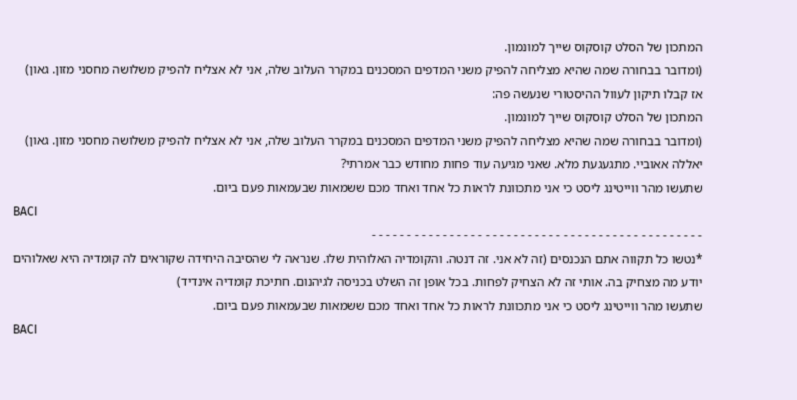המתכון של הסלט קוסקוס שייך למונמון.
(ומדובר בבחורה שמה שהיא מצליחה להפיק משני המדפים המסכנים במקרר העלוב שלה, אני לא אצליח להפיק משלושה מחסני מזון. גאון)
אז קבלו תיקון לעוול ההיסטורי שנעשה פה:
המתכון של הסלט קוסקוס שייך למונמון.
(ומדובר בבחורה שמה שהיא מצליחה להפיק משני המדפים המסכנים במקרר העלוב שלה, אני לא אצליח להפיק משלושה מחסני מזון. גאון)
יאללה אאוביי. מתגעגעת מלא. שאני מגיעה עוד פחות מחודש כבר אמרתי?
שתעשו מהר ווייטינג ליסט כי אני מתכוונת לראות כל אחד ואחד מכם ששמאות שבעמאות פעם ביום.
BACI
- - - - - - - - - - - - - - - - - - - - - - - - - - - - - - - - - - - - - - - - - - - - - - -
*נטשו כל תקווה אתם הנכנסים (זה לא אני. זה דנטה. והקומדיה האלוהית שלו. שנראה לי שהסיבה היחידה שקוראים לה קומדיה היא שאלוהים יודע מה מצחיק בה. אותי זה לא הצחיק לפחות. בכל אופן זה השלט בכניסה לגיהנום. חתיכת קומדיה אינדיד)
שתעשו מהר ווייטינג ליסט כי אני מתכוונת לראות כל אחד ואחד מכם ששמאות שבעמאות פעם ביום.
BACI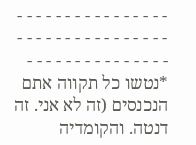- - - - - - - - - - - - - - - - - - - - - - - - - - - - - - - - - - - - - - - - - - - - - - -
*נטשו כל תקווה אתם הנכנסים (זה לא אני. זה דנטה. והקומדיה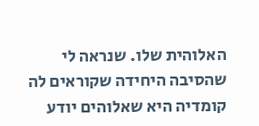האלוהית שלו. שנראה לי שהסיבה היחידה שקוראים לה קומדיה היא שאלוהים יודע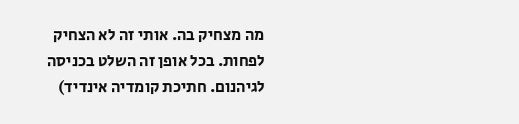מה מצחיק בה. אותי זה לא הצחיק לפחות. בכל אופן זה השלט בכניסה לגיהנום. חתיכת קומדיה אינדיד)